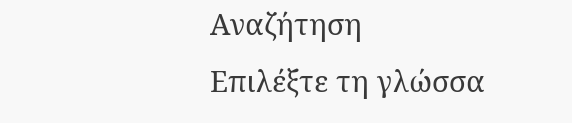Αναζήτηση
Επιλέξτε τη γλώσσα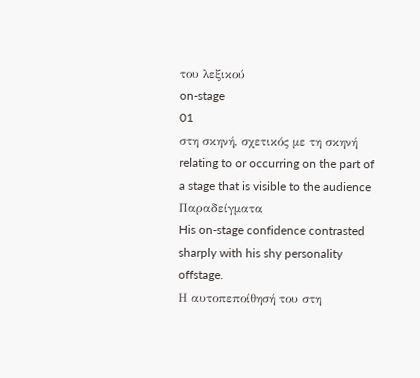του λεξικού
on-stage
01
στη σκηνή, σχετικός με τη σκηνή
relating to or occurring on the part of a stage that is visible to the audience
Παραδείγματα
His on-stage confidence contrasted sharply with his shy personality offstage.
Η αυτοπεποίθησή του στη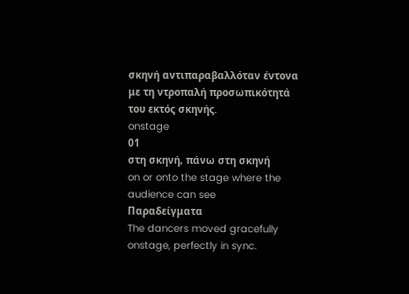σκηνή αντιπαραβαλλόταν έντονα με τη ντροπαλή προσωπικότητά του εκτός σκηνής.
onstage
01
στη σκηνή, πάνω στη σκηνή
on or onto the stage where the audience can see
Παραδείγματα
The dancers moved gracefully onstage, perfectly in sync.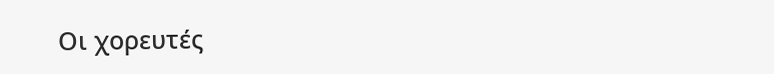Οι χορευτές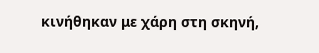κινήθηκαν με χάρη στη σκηνή,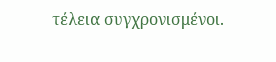τέλεια συγχρονισμένοι.